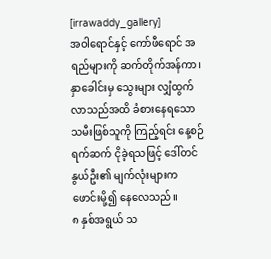[irrawaddy_gallery]
အဝါရောင်နှင့် ကော်ဖီရောင် အရည်များကို ဆက်တိုက်အန်ကာ၊ နှာခေါင်းမှ သွေးများ လျှံထွက်လာသည်အထိ ခံစားနေရသော သမီးဖြစ်သူကို ကြည့်ရင်း နေ့စဉ်ရက်ဆက် ငိုခဲ့ရသဖြင့် ဒေါ်တင်နွယ်ဦး၏ မျက်လုံးများက ဖောင်းမို့၍ နေလေသည်။
၈ နှစ်အရွယ် သ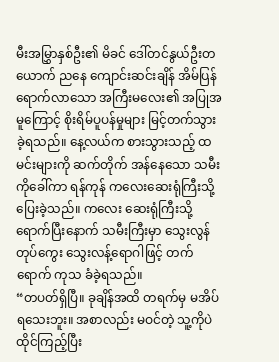မီးအမြွှာနှစ်ဦး၏ မိခင် ဒေါ်တင်နွယ်ဦးတယောက် ညနေ ကျောင်းဆင်းချိန် အိမ်ပြန်ရောက်လာသော အကြီးမလေး၏ အပြုအမူကြောင့် စိုးရိမ်ပူပန်မှုများ မြင့်တက်သွားခဲ့ရသည်။ နေ့လယ်က စားသွားသည့် ထမင်းများကို ဆက်တိုက် အန်နေသော သမီးကိုခေါ်ကာ ရန်ကုန် ကလေးဆေးရုံကြီးသို့ ပြေးခဲ့သည်။ ကလေး ဆေးရုံကြီးသို့ ရောက်ပြီးနောက် သမီးကြီးမှာ သွေးလွန်တုပ်ကွေး သွေးလန့်ရောဂါဖြင့် တက်ရောက် ကုသ ခံခဲ့ရသည်။
“တပတ်ရှိပြီ။ ခုချိန်အထိ တရက်မှ မအိပ်ရသေးဘူး။ အစာလည်း မဝင်တဲ့ သူ့ကိုပဲ ထိုင်ကြည့်ပြီး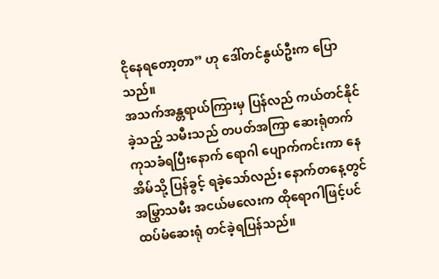ငိုနေရတော့တာ” ဟု ဒေါ်တင်နွယ်ဦးက ပြောသည်။
အသက်အန္တရာယ်ကြားမှ ပြန်လည် ကယ်တင်နိုင်ခဲ့သည့် သမီးသည် တပတ်အကြာ ဆေးရုံတက် ကုသခံရပြီးနောက် ရောဂါ ပျောက်ကင်းကာ နေအိမ်သို့ ပြန်ခွင့် ရခဲ့သော်လည်း နောက်တနေ့တွင် အမြွှာသမီး အငယ်မလေးက ထိုရောဂါဖြင့်ပင် ထပ်မံဆေးရုံ တင်ခဲ့ရပြန်သည်။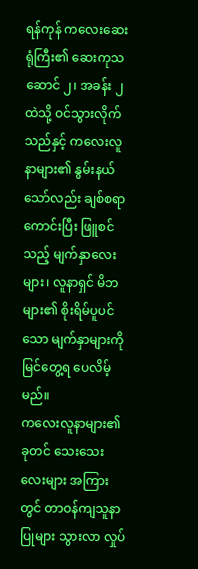ရန်ကုန် ကလေးဆေးရုံကြီး၏ ဆေးကုသဆောင် ၂၊ အခန်း ၂ ထဲသို့ ဝင်သွားလိုက်သည်နှင့် ကလေးလူနာများ၏ နွမ်းနယ်သော်လည်း ချစ်စရာကောင်းပြီး ဖြူစင်သည့် မျက်နှာလေးများ၊ လူနာရှင် မိဘများ၏ စိုးရိမ်ပူပင်သော မျက်နှာများကို မြင်တွေ့ရ ပေလိမ့်မည်။
ကလေးလူနာများ၏ ခုတင် သေးသေးလေးများ အကြားတွင် တာဝန်ကျသူနာပြုများ သွားလာ လှုပ်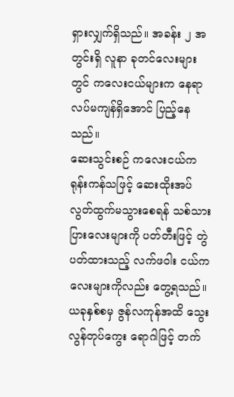ရှားလျှက်ရှိသည်။ အခန်း ၂ အတွင်းရှိ လူနာ ခုတင်လေးများတွင် ကလေးငယ်များက နေရာလပ်မကျန်ရှိအောင် ပြည့်နေသည်။
ဆေးသွင်းစဉ် ကလေးငယ်က ရုန်းကန်သဖြင့် ဆေးထိုးအပ် လွတ်ထွက်မသွားစေရန် သစ်သားပြားလေးများကို ပတ်တီးဖြင့် တွဲပတ်ထားသည့် လက်ဖဝါး ငယ်ကလေးများကိုလည်း တွေ့ရသည်။
ယခုနှစ်စမှ ဇွန်လကုန်အထိ သွေးလွန်တုပ်ကွေး ရောဂါဖြင့် တက်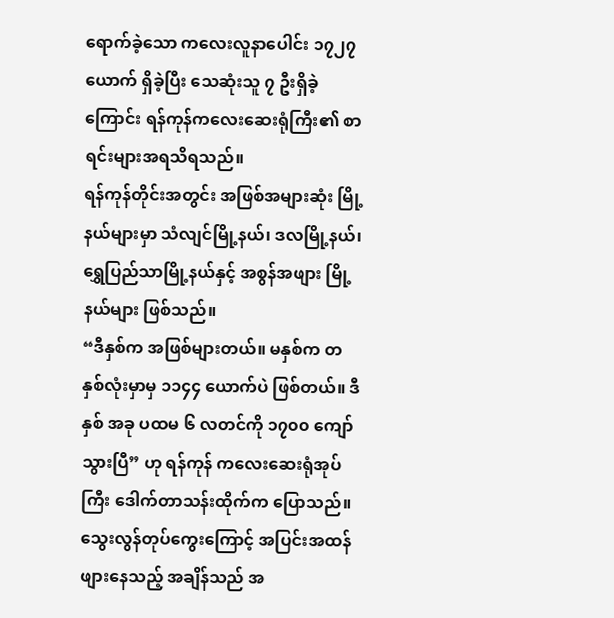ရောက်ခဲ့သော ကလေးလူနာပေါင်း ၁၇၂၇ ယောက် ရှိခဲ့ပြီး သေဆုံးသူ ၇ ဦးရှိခဲ့ကြောင်း ရန်ကုန်ကလေးဆေးရုံကြီး၏ စာရင်းများအရသိရသည်။
ရန်ကုန်တိုင်းအတွင်း အဖြစ်အများဆုံး မြို့နယ်များမှာ သံလျင်မြို့နယ်၊ ဒလမြို့နယ်၊ ရွှေပြည်သာမြို့နယ်နှင့် အစွန်အဖျား မြို့နယ်များ ဖြစ်သည်။
“ဒီနှစ်က အဖြစ်များတယ်။ မနှစ်က တနှစ်လုံးမှာမှ ၁၁၄၄ ယောက်ပဲ ဖြစ်တယ်။ ဒီနှစ် အခု ပထမ ၆ လတင်ကို ၁၇၀၀ ကျော်သွားပြီ” ဟု ရန်ကုန် ကလေးဆေးရုံအုပ်ကြီး ဒေါက်တာသန်းထိုက်က ပြောသည်။
သွေးလွန်တုပ်ကွေးကြောင့် အပြင်းအထန် ဖျားနေသည့် အချိန်သည် အ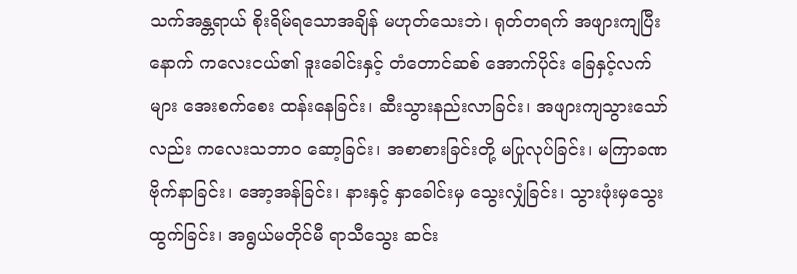သက်အန္တရာယ် စိုးရိမ်ရသောအချိန် မဟုတ်သေးဘဲ၊ ရုတ်တရက် အဖျားကျပြီးနောက် ကလေးငယ်၏ ဒူးခေါင်းနှင့် တံတောင်ဆစ် အောက်ပိုင်း ခြေနှင့်လက်များ အေးစက်စေး ထန်းနေခြင်း၊ ဆီးသွားနည်းလာခြင်း၊ အဖျားကျသွားသော်လည်း ကလေးသဘာ၀ ဆော့ခြင်း၊ အစာစားခြင်းတို့ မပြုလုပ်ခြင်း၊ မကြာခဏ ဗိုက်နာခြင်း၊ အော့အန်ခြင်း၊ နားနှင့် နှာခေါင်းမှ သွေးလျှံခြင်း၊ သွားဖုံးမှသွေးထွက်ခြင်း၊ အရွယ်မတိုင်မီ ရာသီသွေး ဆင်း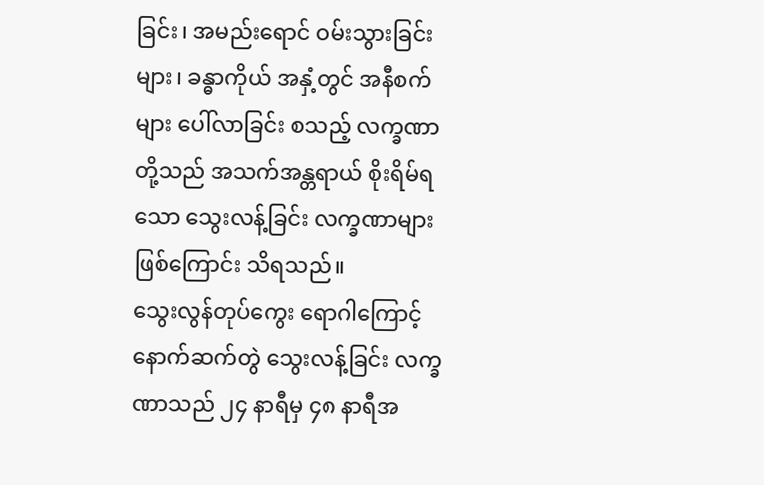ခြင်း၊ အမည်းရောင် ဝမ်းသွားခြင်းများ၊ ခန္ဓာကိုယ် အနှံ့တွင် အနီစက်များ ပေါ်လာခြင်း စသည့် လက္ခဏာတို့သည် အသက်အန္တရာယ် စိုးရိမ်ရသော သွေးလန့်ခြင်း လက္ခဏာများ ဖြစ်ကြောင်း သိရသည်။
သွေးလွန်တုပ်ကွေး ရောဂါကြောင့် နောက်ဆက်တွဲ သွေးလန့်ခြင်း လက္ခဏာသည် ၂၄ နာရီမှ ၄၈ နာရီအ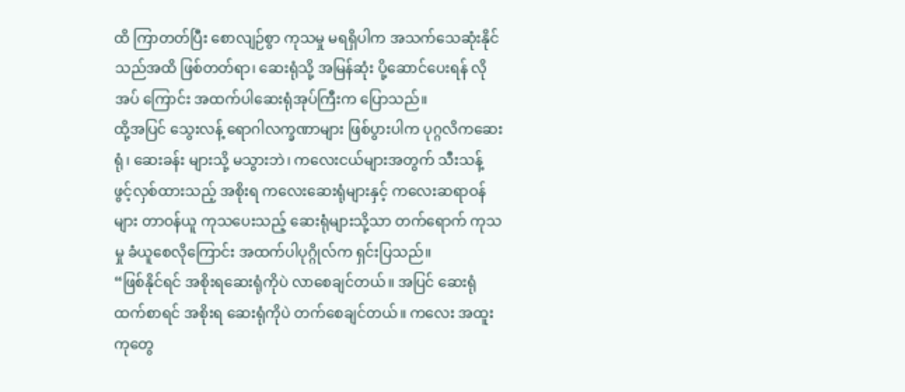ထိ ကြာတတ်ပြီး စောလျဉ်စွာ ကုသမှု မရရှိပါက အသက်သေဆုံးနိုင်သည်အထိ ဖြစ်တတ်ရာ၊ ဆေးရုံသို့ အမြန်ဆုံး ပို့ဆောင်ပေးရန် လိုအပ် ကြောင်း အထက်ပါဆေးရုံအုပ်ကြီးက ပြောသည်။
ထို့အပြင် သွေးလန့် ရောဂါလက္ခဏာများ ဖြစ်ပွားပါက ပုဂ္ဂလိကဆေးရုံ၊ ဆေးခန်း များသို့ မသွားဘဲ၊ ကလေးငယ်များအတွက် သီးသန့် ဖွင့်လှစ်ထားသည့် အစိုးရ ကလေးဆေးရုံများနှင့် ကလေးဆရာဝန်များ တာဝန်ယူ ကုသပေးသည့် ဆေးရုံများသို့သာ တက်ရောက် ကုသမှု ခံယူစေလိုကြောင်း အထက်ပါပုဂ္ဂိုလ်က ရှင်းပြသည်။
“ဖြစ်နိုင်ရင် အစိုးရဆေးရုံကိုပဲ လာစေချင်တယ်။ အပြင် ဆေးရုံထက်စာရင် အစိုးရ ဆေးရုံကိုပဲ တက်စေချင်တယ်။ ကလေး အထူးကုတွေ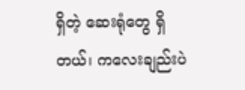ရှိတဲ့ ဆေးရုံတွေ ရှိတယ်၊ ကလေးချည်းပဲ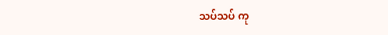သပ်သပ် ကု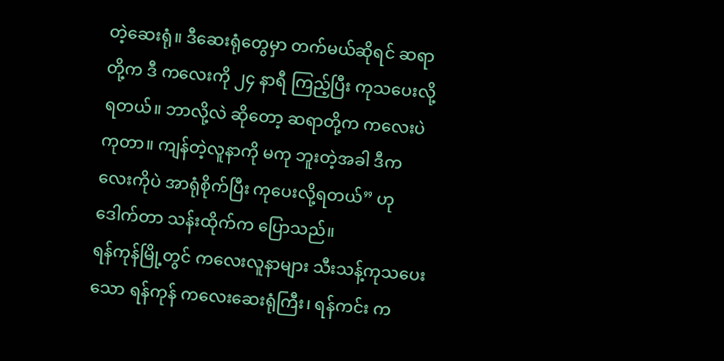တဲ့ဆေးရုံ။ ဒီဆေးရုံတွေမှာ တက်မယ်ဆိုရင် ဆရာတို့က ဒီ ကလေးကို ၂၄ နာရီ ကြည့်ပြီး ကုသပေးလို့ရတယ်။ ဘာလို့လဲ ဆိုတော့ ဆရာတို့က ကလေးပဲကုတာ။ ကျန်တဲ့လူနာကို မကု ဘူးတဲ့အခါ ဒီကလေးကိုပဲ အာရုံစိုက်ပြီး ကုပေးလို့ရတယ်” ဟု ဒေါက်တာ သန်းထိုက်က ပြောသည်။
ရန်ကုန်မြို့တွင် ကလေးလူနာများ သီးသန့်ကုသပေးသော ရန်ကုန် ကလေးဆေးရုံကြီး၊ ရန်ကင်း က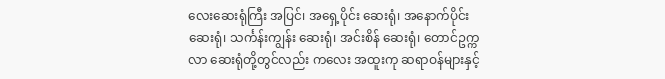လေးဆေးရုံကြီး အပြင်၊ အရှေ့ပိုင်း ဆေးရုံ၊ အနောက်ပိုင်း ဆေးရုံ၊ သင်္ကန်းကျွန်း ဆေးရုံ၊ အင်းစိန် ဆေးရုံ၊ တောင်ဥက္ကလာ ဆေးရုံတို့တွင်လည်း ကလေး အထူးကု ဆရာဝန်များနှင့်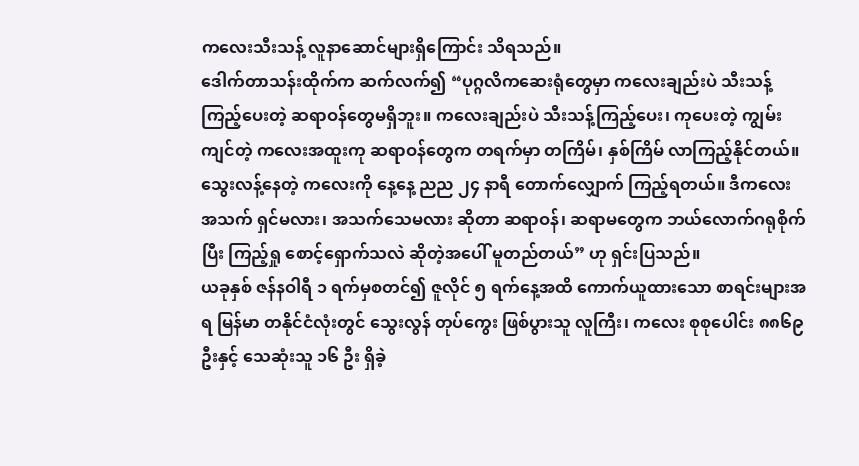ကလေးသီးသန့် လူနာဆောင်များရှိကြောင်း သိရသည်။
ဒေါက်တာသန်းထိုက်က ဆက်လက်၍ “ပုဂ္ဂလိကဆေးရုံတွေမှာ ကလေးချည်းပဲ သီးသန့်ကြည့်ပေးတဲ့ ဆရာဝန်တွေမရှိဘူး။ ကလေးချည်းပဲ သီးသန့်ကြည့်ပေး၊ ကုပေးတဲ့ ကျွမ်းကျင်တဲ့ ကလေးအထူးကု ဆရာဝန်တွေက တရက်မှာ တကြိမ်၊ နှစ်ကြိမ် လာကြည့်နိုင်တယ်။ သွေးလန့်နေတဲ့ ကလေးကို နေ့နေ့ ညည ၂၄ နာရီ တောက်လျှောက် ကြည့်ရတယ်။ ဒီကလေး အသက် ရှင်မလား၊ အသက်သေမလား ဆိုတာ ဆရာဝန်၊ ဆရာမတွေက ဘယ်လောက်ဂရုစိုက်ပြီး ကြည့်ရှု စောင့်ရှောက်သလဲ ဆိုတဲ့အပေါ် မူတည်တယ်” ဟု ရှင်းပြသည်။
ယခုနှစ် ဇန်နဝါရီ ၁ ရက်မှစတင်၍ ဇူလိုင် ၅ ရက်နေ့အထိ ကောက်ယူထားသော စာရင်းများအရ မြန်မာ တနိုင်ငံလုံးတွင် သွေးလွန် တုပ်ကွေး ဖြစ်ပွားသူ လူကြီး၊ ကလေး စုစုပေါင်း ၈၈၆၉ ဦးနှင့် သေဆုံးသူ ၁၆ ဦး ရှိခဲ့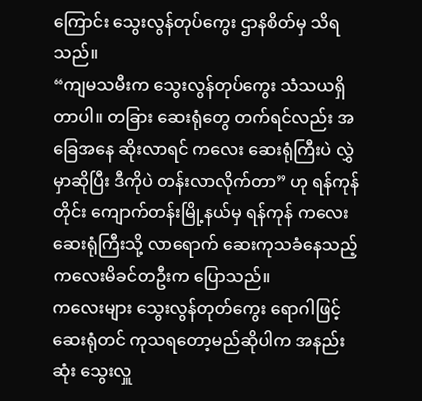ကြောင်း သွေးလွန်တုပ်ကွေး ဌာနစိတ်မှ သိရသည်။
“ကျမသမီးက သွေးလွန်တုပ်ကွေး သံသယရှိတာပါ။ တခြား ဆေးရုံတွေ တက်ရင်လည်း အခြေအနေ ဆိုးလာရင် ကလေး ဆေးရုံကြီးပဲ လွှဲမှာဆိုပြီး ဒီကိုပဲ တန်းလာလိုက်တာ” ဟု ရန်ကုန်တိုင်း ကျောက်တန်းမြို့နယ်မှ ရန်ကုန် ကလေးဆေးရုံကြီးသို့ လာရောက် ဆေးကုသခံနေသည့် ကလေးမိခင်တဦးက ပြောသည်။
ကလေးများ သွေးလွန်တုတ်ကွေး ရောဂါဖြင့် ဆေးရုံတင် ကုသရတော့မည်ဆိုပါက အနည်းဆုံး သွေးလှူ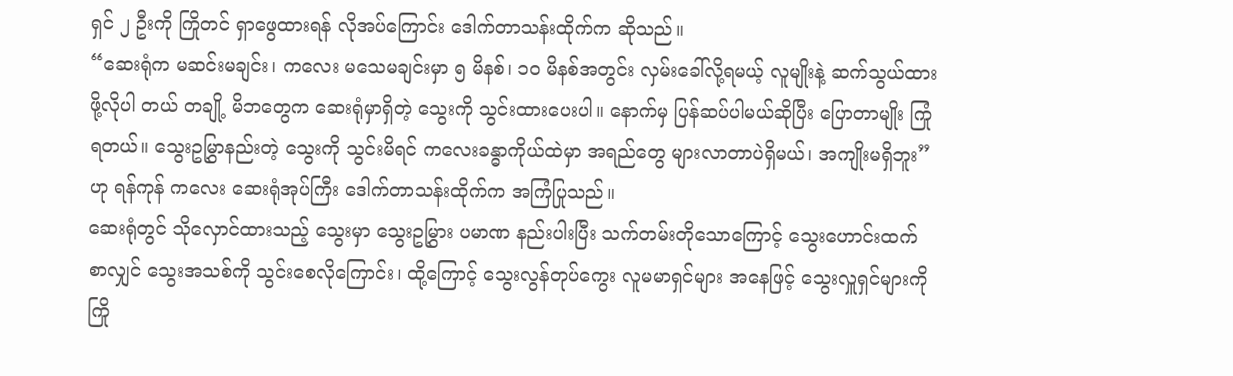ရှင် ၂ ဦးကို ကြိုတင် ရှာဖွေထားရန် လိုအပ်ကြောင်း ဒေါက်တာသန်းထိုက်က ဆိုသည်။
“ဆေးရုံက မဆင်းမချင်း၊ ကလေး မသေမချင်းမှာ ၅ မိနစ်၊ ၁၀ မိနစ်အတွင်း လှမ်းခေါ်လို့ရမယ့် လူမျိုးနဲ့ ဆက်သွယ်ထားဖို့လိုပါ တယ် တချို့ မိဘတွေက ဆေးရုံမှာရှိတဲ့ သွေးကို သွင်းထားပေးပါ။ နောက်မှ ပြန်ဆပ်ပါမယ်ဆိုပြီး ပြောတာမျိုး ကြုံရတယ်။ သွေးဥမြွှာနည်းတဲ့ သွေးကို သွင်းမိရင် ကလေးခန္ဓာကိုယ်ထဲမှာ အရည်တွေ များလာတာပဲရှိမယ်၊ အကျိုးမရှိဘူး” ဟု ရန်ကုန် ကလေး ဆေးရုံအုပ်ကြီး ဒေါက်တာသန်းထိုက်က အကြံပြုသည်။
ဆေးရုံတွင် သိုလှောင်ထားသည့် သွေးမှာ သွေးဥမြွှား ပမာဏ နည်းပါးပြီး သက်တမ်းတိုသောကြောင့် သွေးဟောင်းထက် စာလျှင် သွေးအသစ်ကို သွင်းစေလိုကြောင်း၊ ထို့ကြောင့် သွေးလွန်တုပ်ကွေး လူမမာရှင်များ အနေဖြင့် သွေးလှူရှင်များကို ကြို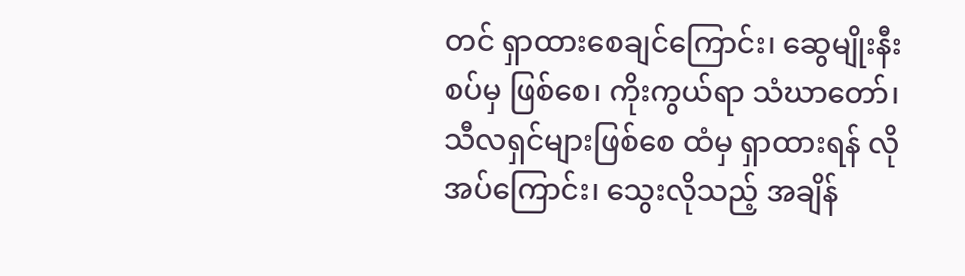တင် ရှာထားစေချင်ကြောင်း၊ ဆွေမျိုးနီးစပ်မှ ဖြစ်စေ၊ ကိုးကွယ်ရာ သံဃာတော်၊ သီလရှင်များဖြစ်စေ ထံမှ ရှာထားရန် လိုအပ်ကြောင်း၊ သွေးလိုသည့် အချိန်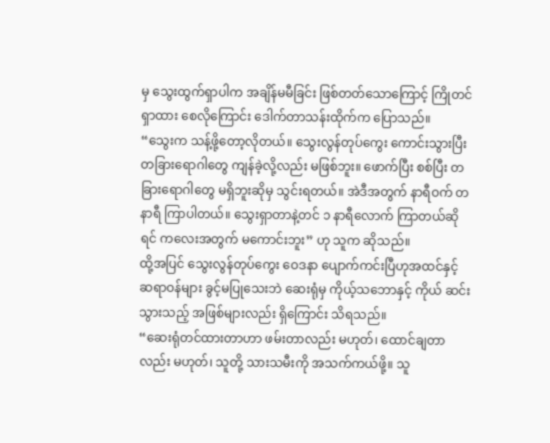မှ သွေးထွက်ရှာပါက အချိန်မမီခြင်း ဖြစ်တတ်သောကြောင့် ကြိုတင်ရှာထား စေလိုကြောင်း ဒေါက်တာသန်းထိုက်က ပြောသည်။
“သွေးက သန့်ဖို့တော့လိုတယ်။ သွေးလွန်တုပ်ကွေး ကောင်းသွားပြီး တခြားရောဂါတွေ ကျန်ခဲ့လို့လည်း မဖြစ်ဘူး။ ဖောက်ပြီး စစ်ပြီး တခြားရောဂါတွေ မရှိဘူးဆိုမှ သွင်းရတယ်။ အဲဒီအတွက် နာရီဝက် တနာရီ ကြာပါတယ်။ သွေးရှာတာနဲ့တင် ၁ နာရီလောက် ကြာတယ်ဆိုရင် ကလေးအတွက် မကောင်းဘူး” ဟု သူက ဆိုသည်။
ထို့အပြင် သွေးလွန်တုပ်ကွေး ဝေဒနာ ပျောက်ကင်းပြီဟုအထင်နှင့် ဆရာဝန်များ ခွင့်မပြုသေးဘဲ ဆေးရုံမှ ကိုယ့်သဘောနှင့် ကိုယ် ဆင်းသွားသည့် အဖြစ်များလည်း ရှိကြောင်း သိရသည်။
“ဆေးရုံတင်ထားတာဟာ ဖမ်းတာလည်း မဟုတ်၊ ထောင်ချတာလည်း မဟုတ်၊ သူတို့ သားသမီးကို အသက်ကယ်ဖို့။ သူ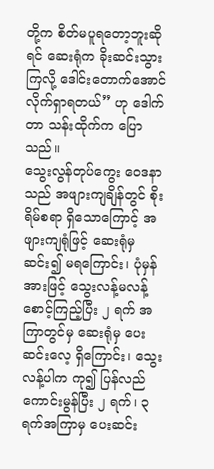တို့က စိတ်မပူရတော့ဘူးဆိုရင် ဆေးရုံက ခိုးဆင်းသွားကြလို့ ဒေါင်းတောက်အောင် လိုက်ရှာရတယ်” ဟု ဒေါက်တာ သန်းထိုက်က ပြောသည်။
သွေးလွန်တုပ်ကွေး ဝေဒနာသည် အဖျားကျချိန်တွင် စိုးရိမ်စရာ ရှိသောကြောင့် အဖျားကျရုံဖြင့် ဆေးရုံမှ ဆင်း၍ မရကြောင်း၊ ပုံမှန်အားဖြင့် သွေးလန့်မလန့် စောင့်ကြည့်ပြီး ၂ ရက် အကြာတွင်မှ ဆေးရုံမှ ပေးဆင်းလေ့ ရှိကြောင်း၊ သွေးလန့်ပါက ကု၍ ပြန်လည် ကောင်းမွန်ပြီး ၂ ရက်၊ ၃ ရက်အကြာမှ ပေးဆင်း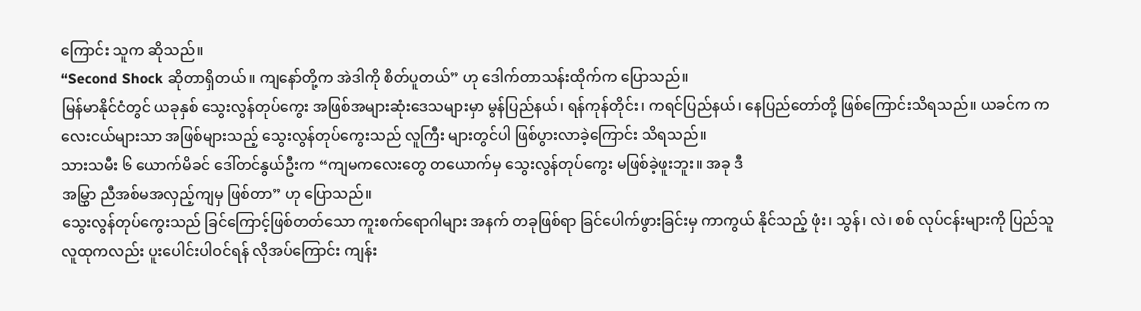ကြောင်း သူက ဆိုသည်။
“Second Shock ဆိုတာရှိတယ်။ ကျနော်တို့က အဲဒါကို စိတ်ပူတယ်” ဟု ဒေါက်တာသန်းထိုက်က ပြောသည်။
မြန်မာနိုင်ငံတွင် ယခုနှစ် သွေးလွန်တုပ်ကွေး အဖြစ်အများဆုံးဒေသများမှာ မွန်ပြည်နယ်၊ ရန်ကုန်တိုင်း၊ ကရင်ပြည်နယ်၊ နေပြည်တော်တို့ ဖြစ်ကြောင်းသိရသည်။ ယခင်က ကလေးငယ်များသာ အဖြစ်များသည့် သွေးလွန်တုပ်ကွေးသည် လူကြီး များတွင်ပါ ဖြစ်ပွားလာခဲ့ကြောင်း သိရသည်။
သားသမီး ၆ ယောက်မိခင် ဒေါ်တင်နွယ်ဦးက “ကျမကလေးတွေ တယောက်မှ သွေးလွန်တုပ်ကွေး မဖြစ်ခဲ့ဖူးဘူး။ အခု ဒီ
အမြွှာ ညီအစ်မအလှည့်ကျမှ ဖြစ်တာ” ဟု ပြောသည်။
သွေးလွန်တုပ်ကွေးသည် ခြင်ကြောင့်ဖြစ်တတ်သော ကူးစက်ရောဂါများ အနက် တခုဖြစ်ရာ ခြင်ပေါက်ဖွားခြင်းမှ ကာကွယ် နိုင်သည့် ဖုံး၊ သွန်၊ လဲ၊ စစ် လုပ်ငန်းများကို ပြည်သူလူထုကလည်း ပူးပေါင်းပါဝင်ရန် လိုအပ်ကြောင်း ကျန်း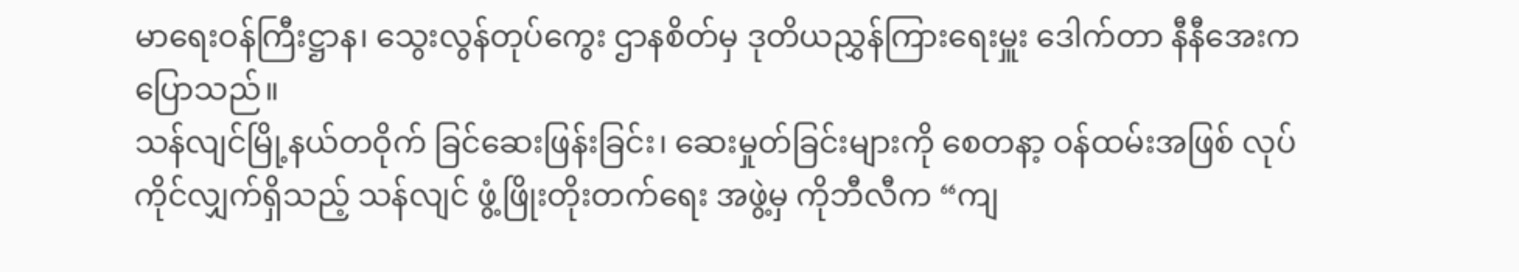မာရေးဝန်ကြီးဋ္ဌာန၊ သွေးလွန်တုပ်ကွေး ဌာနစိတ်မှ ဒုတိယညွှန်ကြားရေးမှူး ဒေါက်တာ နီနီအေးက ပြောသည်။
သန်လျင်မြို့နယ်တဝိုက် ခြင်ဆေးဖြန်းခြင်း၊ ဆေးမှုတ်ခြင်းများကို စေတနာ့ ဝန်ထမ်းအဖြစ် လုပ်ကိုင်လျှက်ရှိသည့် သန်လျင် ဖွံ့ဖြိုးတိုးတက်ရေး အဖွဲ့မှ ကိုဘီလီက “ကျ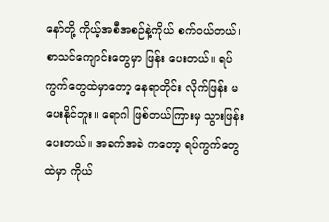နော်တို့ ကိုယ့်အစီအစဉ်နဲ့ကိုယ် စက်ဝယ်တယ်၊ စာသင်ကျောင်းတွေမှာ ဖြန်း ပေးတယ်။ ရပ်ကွက်တွေထဲမှာတော့ နေရာတိုင်း လိုက်ဖြန်း မပေးနိုင်ဘူး။ ရောဂါ ဖြစ်တယ်ကြားမှ သွားဖြန်းပေးတယ်။ အခက်အခဲ ကတော့ ရပ်ကွက်တွေထဲမှာ ကိုယ်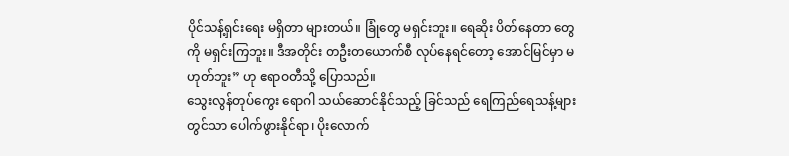ပိုင်သန့်ရှင်းရေး မရှိတာ များတယ်။ ခြုံတွေ မရှင်းဘူး။ ရေဆိုး ပိတ်နေတာ တွေကို မရှင်းကြဘူး။ ဒီအတိုင်း တဦးတယောက်စီ လုပ်နေရင်တော့ အောင်မြင်မှာ မဟုတ်ဘူး” ဟု ဧရာဝတီသို့ ပြောသည်။
သွေးလွန်တုပ်ကွေး ရောဂါ သယ်ဆောင်နိုင်သည့် ခြင်သည် ရေကြည်ရေသန့်များတွင်သာ ပေါက်ဖွားနိုင်ရာ၊ ပိုးလောက်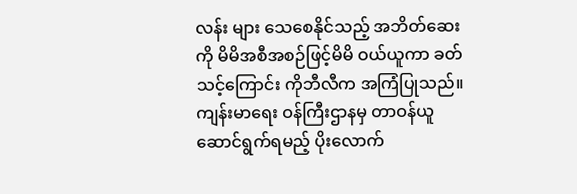လန်း များ သေစေနိုင်သည့် အဘိတ်ဆေးကို မိမိအစီအစဉ်ဖြင့်မိမိ ဝယ်ယူကာ ခတ်သင့်ကြောင်း ကိုဘီလီက အကြံပြုသည်။
ကျန်းမာရေး ဝန်ကြီးဌာနမှ တာဝန်ယူ ဆောင်ရွက်ရမည့် ပိုးလောက်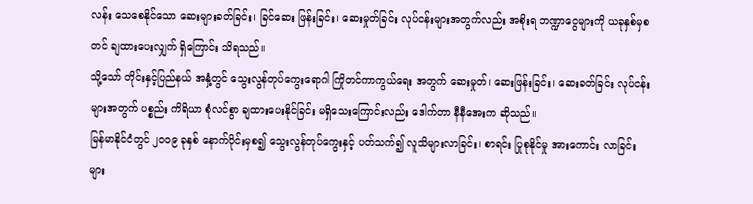လန်း သေစေနိုင်သော ဆေးများခတ်ခြင်း၊ ခြင်ဆေး ဖြန်းခြင်း၊ ဆေးမှုတ်ခြင်း လုပ်ငန်းများအတွက်လည်း အစိုးရ ဘဏ္ဍာငွေများကို ယခုနှစ်မှစတင် ချထားပေးလျှက် ရှိကြောင်း သိရသည်။
သို့သော် တိုင်းနှင့်ပြည်နယ် အနှံ့တွင် သွေးလွန်တုပ်ကွေးရောဂါ ကြိုတင်ကာကွယ်ရေး အတွက် ဆေးမှုတ်၊ ဆေးဖြန်းခြင်း၊ ဆေးခတ်ခြင်း လုပ်ငန်းများအတွက် ပစ္စည်း ကိရိယာ စုံလင်စွာ ချထားပေးနိုင်ခြင်း မရှိသေးကြောင်းလည်း ဒေါက်တာ နီနီအေးက ဆိုသည်။
မြန်မာနိုင်ငံတွင် ၂၀၀၉ ခုနှစ် နောက်ပိုင်းမှစ၍ သွေးလွန်တုပ်ကွေးနှင့် ပတ်သက်၍ လူသိများလာခြင်း၊ စာရင်း ပြုစုနိုင်မှု အားကောင်း လာခြင်းများ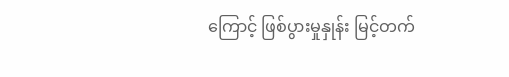ကြောင့် ဖြစ်ပွားမှုနှုန်း မြင့်တက်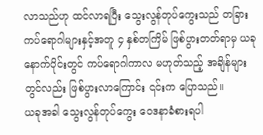လာသည်ဟု ထင်လာရပြီး သွေးလွန်တုပ်ကွေးသည် တခြား ကပ်ရောဂါများနှင့်အတူ ၄ နှစ်တကြိမ် ဖြစ်ပွားတတ်ရာမှ ယခုနောက်ပိုင်းတွင် ကပ်ရောဂါကာလ မဟုတ်သည့် အချိန်များ တွင်လည်း ဖြစ်ပွားလာကြောင်း ၎င်းက ပြောသည်။
ယခုအခါ သွေးလွန်တုပ်ကွေး ဝေဒနာခံစားရပါ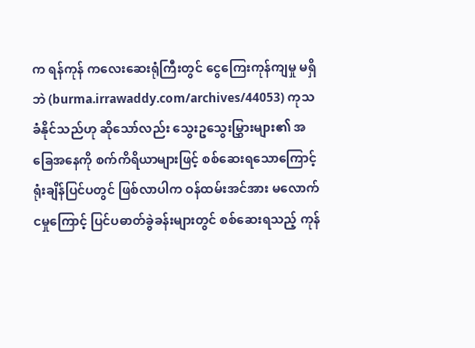က ရန်ကုန် ကလေးဆေးရုံကြီးတွင် ငွေကြေးကုန်ကျမှု မရှိဘဲ (burma.irrawaddy.com/archives/44053) ကုသ ခံနိုင်သည်ဟု ဆိုသော်လည်း သွေးဥသွေးမြွှားများ၏ အခြေအနေကို စက်ကိရိယာများဖြင့် စစ်ဆေးရသောကြောင့် ရုံးချိန်ပြင်ပတွင် ဖြစ်လာပါက ဝန်ထမ်းအင်အား မလောက်ငမှုကြောင့် ပြင်ပဓာတ်ခွဲခန်းများတွင် စစ်ဆေးရသည့် ကုန်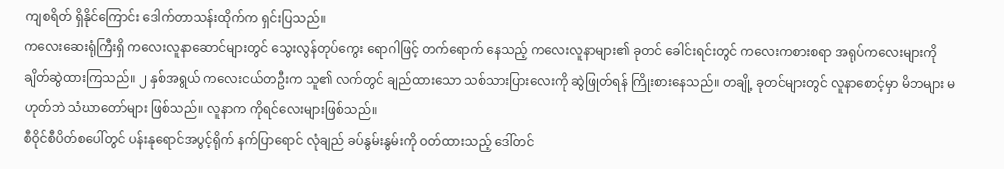ကျစရိတ် ရှိနိုင်ကြောင်း ဒေါက်တာသန်းထိုက်က ရှင်းပြသည်။
ကလေးဆေးရုံကြီးရှိ ကလေးလူနာဆောင်များတွင် သွေးလွန်တုပ်ကွေး ရောဂါဖြင့် တက်ရောက် နေသည့် ကလေးလူနာများ၏ ခုတင် ခေါင်းရင်းတွင် ကလေးကစားစရာ အရုပ်ကလေးများကို ချိတ်ဆွဲထားကြသည်။ ၂ နှစ်အရွယ် ကလေးငယ်တဦးက သူ၏ လက်တွင် ချည်ထားသော သစ်သားပြားလေးကို ဆွဲဖြုတ်ရန် ကြိုးစားနေသည်။ တချို့ ခုတင်များတွင် လူနာစောင့်မှာ မိဘများ မဟုတ်ဘဲ သံဃာတော်များ ဖြစ်သည်။ လူနာက ကိုရင်လေးများဖြစ်သည်။
စီဝိုင်စီပိတ်စပေါ်တွင် ပန်းနုရောင်အပွင့်ရိုက် နက်ပြာရောင် လုံချည် ခပ်နွမ်းနွမ်းကို ဝတ်ထားသည့် ဒေါ်တင်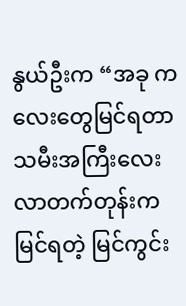နွယ်ဦးက “အခု ကလေးတွေမြင်ရတာ သမီးအကြီးလေး လာတက်တုန်းက မြင်ရတဲ့ မြင်ကွင်း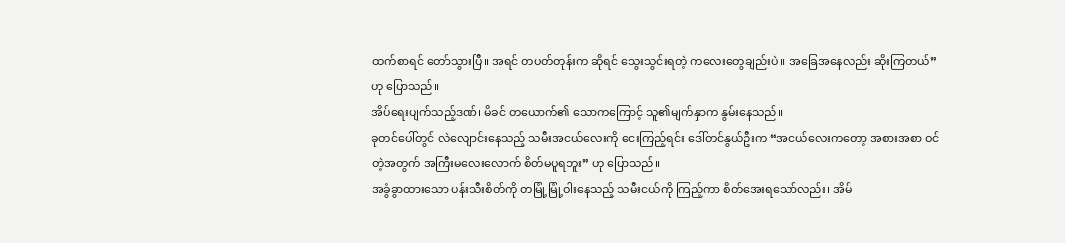ထက်စာရင် တော်သွားပြီ။ အရင် တပတ်တုန်းက ဆိုရင် သွေးသွင်းရတဲ့ ကလေးတွေချည်းပဲ။ အခြေအနေလည်း ဆိုးကြတယ်” ဟု ပြောသည်။
အိပ်ရေးပျက်သည့်ဒဏ်၊ မိခင် တယောက်၏ သောကကြောင့် သူ၏မျက်နှာက နွမ်းနေသည်။
ခုတင်ပေါ်တွင် လဲလျောင်းနေသည့် သမီးအငယ်လေးကို ငေးကြည့်ရင်း ဒေါ်တင်နွယ်ဦးက “အငယ်လေးကတော့ အစားအစာ ဝင်တဲ့အတွက် အကြီးမလေးလောက် စိတ်မပူရဘူး” ဟု ပြောသည်။
အခွံခွာထားသော ပန်းသီးစိတ်ကို တမြုံ့မြုံ့ဝါးနေသည့် သမီးငယ်ကို ကြည့်ကာ စိတ်အေးရသော်လည်း၊ အိမ်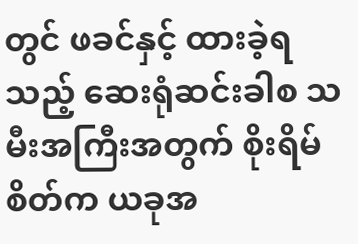တွင် ဖခင်နှင့် ထားခဲ့ရသည့် ဆေးရုံဆင်းခါစ သမီးအကြီးအတွက် စိုးရိမ်စိတ်က ယခုအ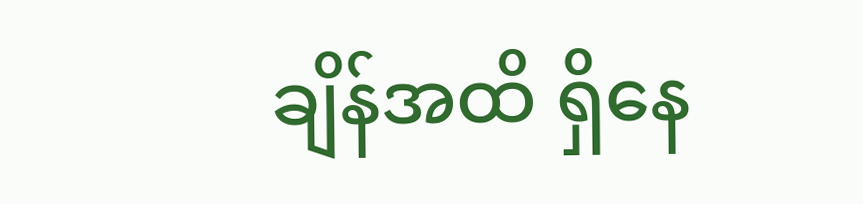ချိန်အထိ ရှိနေ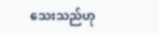သေးသည်ဟု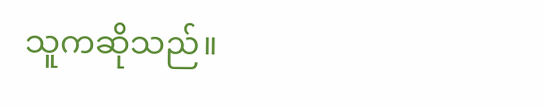သူကဆိုသည်။